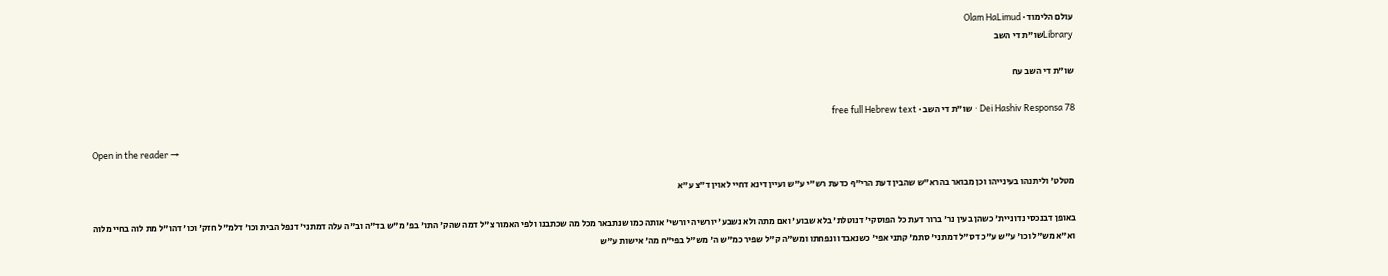עולם הלימוד · Olam HaLimud
Libraryשו"ת די השב

שו"ת די השב עח

Dei Hashiv Responsa 78 · שו"ת די השב · free full Hebrew text

Open in the reader →

מטלט' וליתנהו בעינייהו וכן מבואר בהרא"ש שהבין דעת הרי"ף כדעת רש"י ע"ש ועיין דינא דחיי לאוין ד"צ ע"א

באופן דבנכסי נדוניית' כשהן בעין נר' ברור דעת כל הפוסקי' דנוטלת' בלא שבוע' ואם מתה ולא נשבע' יורשיה יורשי' אותה כמו שנתבאר מכל מה שכתבנו ולפי האמור צ"ל דמה שהק' התו' בפ' מ"ש בד"ה וב"ה עלה דמתני' דנפל הבית וכו' דלמ"ל חזק' וכו' דהו"ל מת לוה בחיי מלוה וא"א מש"ל וכו' ע"ש ע"כ דס"ל דמתני' סתמ' קתני אפי' כשנאבדו ונפחתו ומש"ה ק"ל שפיר כמ"ש ה' מש"ל בפי"ח מה' אישות ע"ש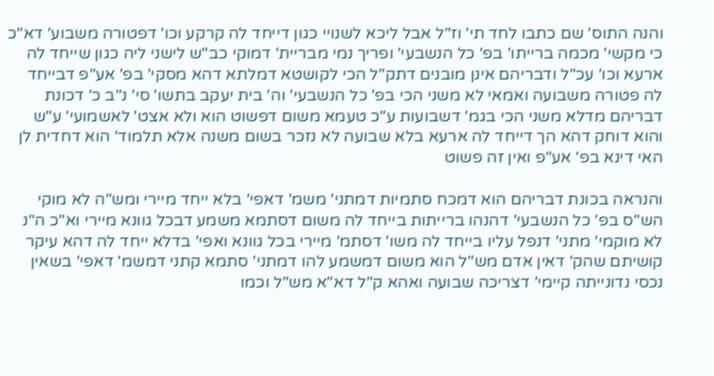והנה התוס' שם כתבו לחד תי' וז"ל אבל ליכא לשנויי כגון דייחד לה קרקע וכו' דפטורה משבוע' דא"כ כי מקשי' מכמה ברייתו' בפ' כל הנשבעי' ופריך נמי מבריית' דמוקי כב"ש לישני ליה כגון שייחד לה ארעא וכו' עכ"ל ודבריהם אינן מובנים דתק"ל הכי לקושטא דמלתא דהא מסקי' בפ' אע"פ דבייחד לה פטורה משבועה ואמאי לא משני הכי בפ' כל הנשבעי' וה' בית יעקב בתשו' סי' נ"ב כ' דכונת דבריהם מדלא משני הכי בגמ' דשבועות ע"כ טעמא משום דפשוט הוא ולא אצט' לאשמועי' ע"ש והוא דוחק דהא הך דייחד לה ארעא בלא שבועה לא נזכר בשום משנה אלא תלמוד' הוא דחדית לן האי דינא בפ' אע"פ ואין זה פשוט

והנראה בכונת דבריהם הוא דמכח סתמיות דמתני' משמ' דאפי' בלא ייחד מיירי ומש"ה לא מוקי הש"ס בפ' כל הנשבעי' דהנהו ברייתות בייחד לה משום דסתמא משמע דבכל גוונא מיירי וא"כ ה"נ לא מוקמי' מתני' דנפל עליו בייחד לה משו' דסתמ' מיירי בכל גוונא ואפי' בדלא ייחד לה דהא עיקר קושיתם שהק' דאין אדם מש"ל הוא משום דמשמע להו דמתני' סתמא קתני דמשמ' דאפי' בשאין נכסי נדונייתה קיימי' דצריכה שבועה ואהא ק"ל דא"א מש"ל וכמו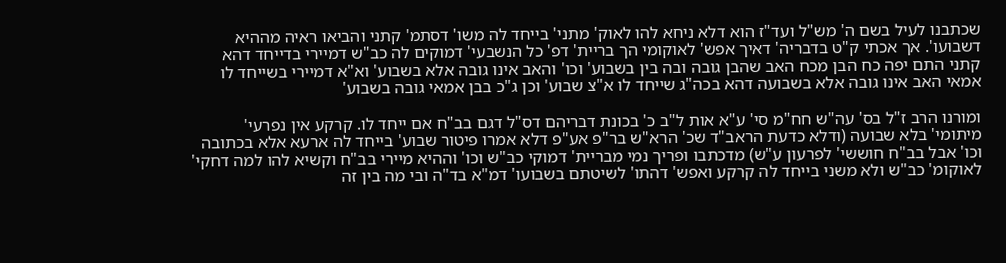שכתבנו לעיל בשם ה' מש"ל ועד"ז הוא דלא ניחא להו לאוק' מתני' בייחד לה משו' דסתמ' קתני והביאו ראיה מההיא דשבועו'. אך אכתי ק"ט בדבריה' דאיך אפש' לאוקומי הך בריית' דפ' כל הנשבעי' דמוקים לה כב"ש דמיירי בדייחד דהא קתני התם יפה כח הבן מכח האב שהבן גובה ובה בין בשבוע' וכו' והאב אינו גובה אלא בשבוע' וא"א דמיירי בשייחד לו אמאי האב אינו גובה אלא בשבועה דהא בכה"ג שייחד לו א"צ שבוע' וכן ג"כ בבן אמאי גובה בשבוע'

ומורנו הרב ז"ל בס' עה"ש חח"מ סי' ע"א אות ל"ב כ' בכונת דבריהם דס"ל דגם בב"ח אם ייחד לו. קרקע אין נפרעי' מיתומי' בלא שבועה (ודלא כדעת הראב"ד שכ' הרא"ש בר"פ אע"פ דלא אמרו פיטור שבוע' בייחד לה ארעא אלא בכתובה וכו' אבל בב"ח חוששי' לפרעון ע"ש) מדכתבו ופריך נמי מבריית' דמוקי כב"ש וכו' וההיא מיירי בב"ח וקשיא להו למה דחקי' לאוקומ' כב"ש ולא משני בייחד לה קרקע ואפש' דהתו' לשיטתם בשבועו' דמ"א בד"ה ובי מה בין זה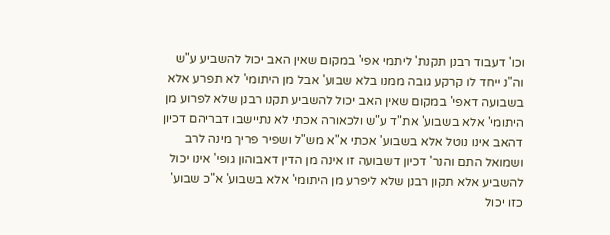וכו' דעבוד רבנן תקנת' ליתמי אפי' במקום שאין האב יכול להשביע ע"ש וה"נ ייחד לו קרקע גובה ממנו בלא שבוע' אבל מן היתומי' לא תפרע אלא בשבועה דאפי' במקום שאין האב יכול להשביע תקנו רבנן שלא לפרוע מן היתומי' אלא בשבוע' את"ד ע"ש ולכאורה אכתי לא נתיישבו דבריהם דכיון דהאב אינו נוטל אלא בשבוע' אכתי א"א מש"ל ושפיר פריך מינה לרב ושמואל התם והנר' דכיון דשבועה זו אינה מן הדין דאבוהון גופי' אינו יכול להשביע אלא תקון רבנן שלא ליפרע מן היתומי' אלא בשבוע' א"כ שבוע' כזו יכול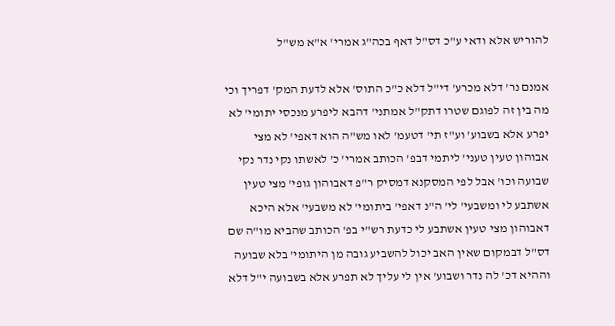להוריש אלא ודאי ע"כ דס"ל דאף בכה"ג אמרי' א"א מש"ל

אמנם נר' דלא מכרע' די"ל דלא כ"כ התוס' אלא לדעת המק' דפריך וכי מה בין זה לפוגם שטרו דתק"ל אמתני' דהבא ליפרע מנכסי יתומי' לא יפרע אלא בשבוע' וע"ז תי' דטעמ' לאו מש"ה הוא דאפי' לא מצי אבוהון טעין טעני' ליתמי דבפ' הכותב אמרי' כ' לאשתו נקי נדר נקי שבועה וכו' אבל לפי המסקנא דמסיק ר"פ דאבוהון גופי' מצי טעין אשתבע לי ומשבעי' לי' ה"נ דאפי' ביתומי' לא משבעי' אלא היכא דאבוהון מצי טעין אשתבע לי כדעת רש"י בפ' הכותב שהביא מו"ה שם דס"ל דבמקום שאין האב יכול להשביע גובה מן היתומי' בלא שבועה וההיא דכ' לה נדר ושבוע' אין לי עליך לא תפרע אלא בשבועה י"ל דלא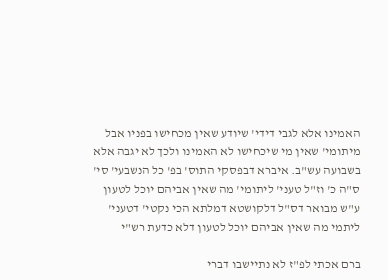האמינו אלא לגבי דידי' שיודע שאין מכחישו בפניו אבל מיתומי' שאין מי שיכחישו לא האמינו ולכך לא יגבה אלא בשבועה עש"ב. איברא דבפסקי התוס' בפ' כל הנשבעי' סי' ס"ה כ' וז"ל טעני' ליתומי' מה שאין אביהם יוכל לטעון ע"ש מבואר דס"ל דלקושטא דמלתא הכי נקטי' דטעני' ליתמי מה שאין אביהם יוכל לטעון דלא כדעת רש"י

ברם אכתי לפ"ז לא נתיישבו דברי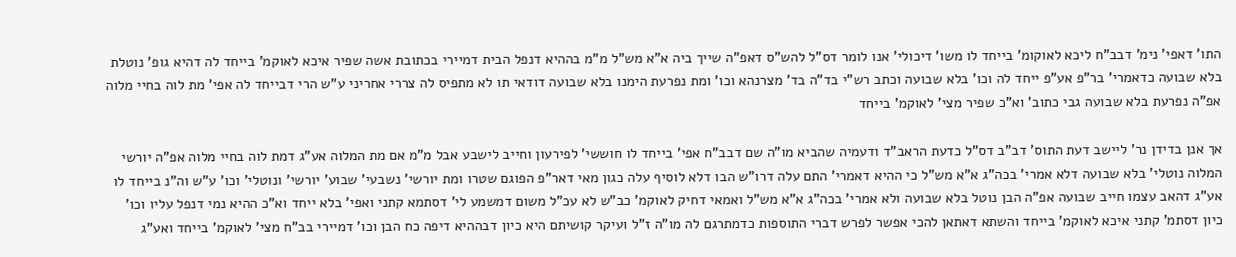התו' דאפי' נימ' דבב"ח ליכא לאוקומ' בייחד לו משו' דיכולי' אנו לומר דס"ל להש"ס דאפ"ה שייך ביה א"א מש"ל מ"מ בההיא דנפל הבית דמיירי בכתובת אשה שפיר איכא לאוקמ' בייחד לה דהיא גופ' נוטלת בלא שבועה כדאמרי' בר"פ אע"פ ייחד לה וכו' בלא שבועה וכתב רש"י בד"ה בד' מצרנהא וכו' ומת נפרעת הימנו בלא שבועה דודאי תו לא מתפיס לה צררי אחריני ע"ש הרי דבייחד לה אפי' מת לוה בחיי מלוה אפ"ה נפרעת בלא שבועה גבי כתוב' וא"כ שפיר מצי' לאוקמ' בייחד

אך אנן בדידן נר' ליישב דעת התוס' דב"ב דס"ל כדעת הראב"ד ודעמיה שהביא מו"ה שם דבב"ח אפי' בייחד לו חוששי' לפירעון וחייב לישבע אבל מ"מ אם מת המלוה אע"ג דמת לוה בחיי מלוה אפ"ה יורשי המלוה נוטלי' בלא שבועה דלא אמרי' בכה"ג א"א מש"ל כי ההיא דאמרי' התם עלה דרו"ש הבו דלא לוסיף עלה כגון מאי דאר"פ הפוגם שטרו ומת יורשי' נשבעי' שבוע' יורשי' ונוטלי' וכו' ע"ש וה"נ בייחד לו אע"ג דהאב עצמו חייב שבועה אפ"ה הבן נוטל בלא שבועה ולא אמרי' בכה"ג א"א מש"ל ואמאי דחיק לאוקמ' כב"ש לא עכ"ל משום דמשמע לי' דסתמא קתני ואפי' בלא ייחד וא"כ ההיא נמי דנפל עליו וכו' כיון דסתמ' קתני איכא לאוקמ' בייחד והשתא דאתאן להכי אפשר לפרש דברי התוספות כדמתרגם לה מו"ה ז"ל ועיקר קושיתם היא כיון דבההיא דיפה כח הבן וכו' דמיירי בב"ח מצי' לאוקמ' בייחד ואע"ג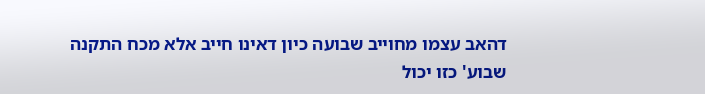דהאב עצמו מחוייב שבועה כיון דאינו חייב אלא מכח התקנה שבוע' כזו יכול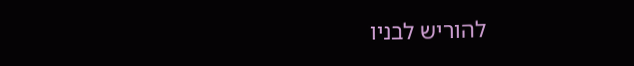להוריש לבניו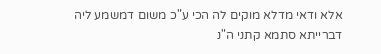אלא ודאי מדלא מוקים לה הכי ע"כ משום דמשמע ליה דברייתא סתמא קתני ה"נ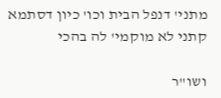מתני' דנפל הבית וכו' כיון דסתמא קתני לא מוקמי' לה בהכי

ושו"ר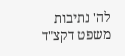לה' נתיבות משפט דקצ"ד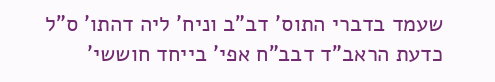שעמד בדברי התוס' דב"ב וניח' ליה דהתו' ס"ל כדעת הראב"ד דבב"ח אפי' בייחד חוששי'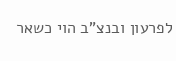לפרעון ובנצ"ב הוי כשאר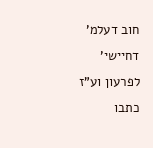חוב דעלמ' דחיישי' לפרעון וע"ז כתבו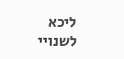ליכא לשנויי